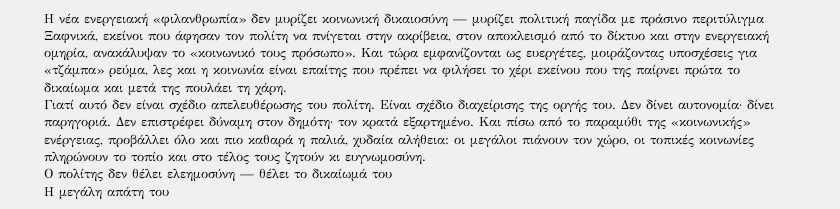Η νέα ενεργειακή «φιλανθρωπία» δεν μυρίζει κοινωνική δικαιοσύνη — μυρίζει πολιτική παγίδα με πράσινο περιτύλιγμα
Ξαφνικά, εκείνοι που άφησαν τον πολίτη να πνίγεται στην ακρίβεια, στον αποκλεισμό από το δίκτυο και στην ενεργειακή ομηρία, ανακάλυψαν το «κοινωνικό τους πρόσωπο». Και τώρα εμφανίζονται ως ευεργέτες, μοιράζοντας υποσχέσεις για «τζάμπα» ρεύμα, λες και η κοινωνία είναι επαίτης που πρέπει να φιλήσει το χέρι εκείνου που της παίρνει πρώτα το δικαίωμα και μετά της πουλάει τη χάρη.
Γιατί αυτό δεν είναι σχέδιο απελευθέρωσης του πολίτη. Είναι σχέδιο διαχείρισης της οργής του. Δεν δίνει αυτονομία· δίνει παρηγοριά. Δεν επιστρέφει δύναμη στον δημότη· τον κρατά εξαρτημένο. Και πίσω από το παραμύθι της «κοινωνικής» ενέργειας, προβάλλει όλο και πιο καθαρά η παλιά, χυδαία αλήθεια: οι μεγάλοι πιάνουν τον χώρο, οι τοπικές κοινωνίες πληρώνουν το τοπίο και στο τέλος τους ζητούν κι ευγνωμοσύνη.
Ο πολίτης δεν θέλει ελεημοσύνη — θέλει το δικαίωμά του
Η μεγάλη απάτη του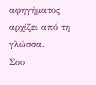αφηγήματος αρχίζει από τη γλώσσα.
Σου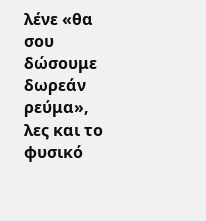λένε «θα σου δώσουμε δωρεάν ρεύμα», λες και το φυσικό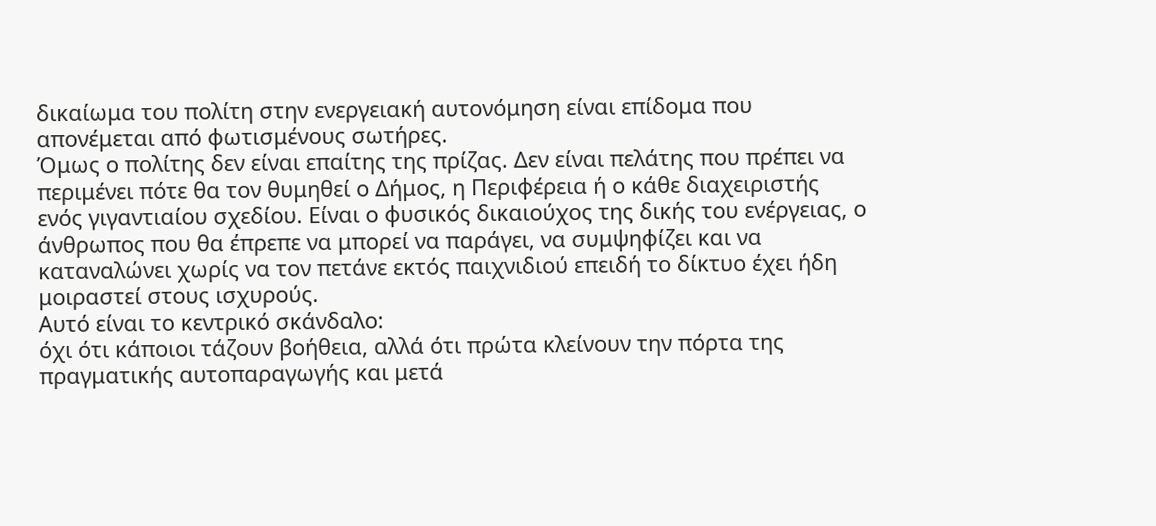δικαίωμα του πολίτη στην ενεργειακή αυτονόμηση είναι επίδομα που απονέμεται από φωτισμένους σωτήρες.
Όμως ο πολίτης δεν είναι επαίτης της πρίζας. Δεν είναι πελάτης που πρέπει να περιμένει πότε θα τον θυμηθεί ο Δήμος, η Περιφέρεια ή ο κάθε διαχειριστής ενός γιγαντιαίου σχεδίου. Είναι ο φυσικός δικαιούχος της δικής του ενέργειας, ο άνθρωπος που θα έπρεπε να μπορεί να παράγει, να συμψηφίζει και να καταναλώνει χωρίς να τον πετάνε εκτός παιχνιδιού επειδή το δίκτυο έχει ήδη μοιραστεί στους ισχυρούς.
Αυτό είναι το κεντρικό σκάνδαλο:
όχι ότι κάποιοι τάζουν βοήθεια, αλλά ότι πρώτα κλείνουν την πόρτα της πραγματικής αυτοπαραγωγής και μετά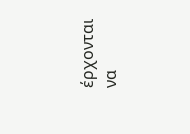έρχονται να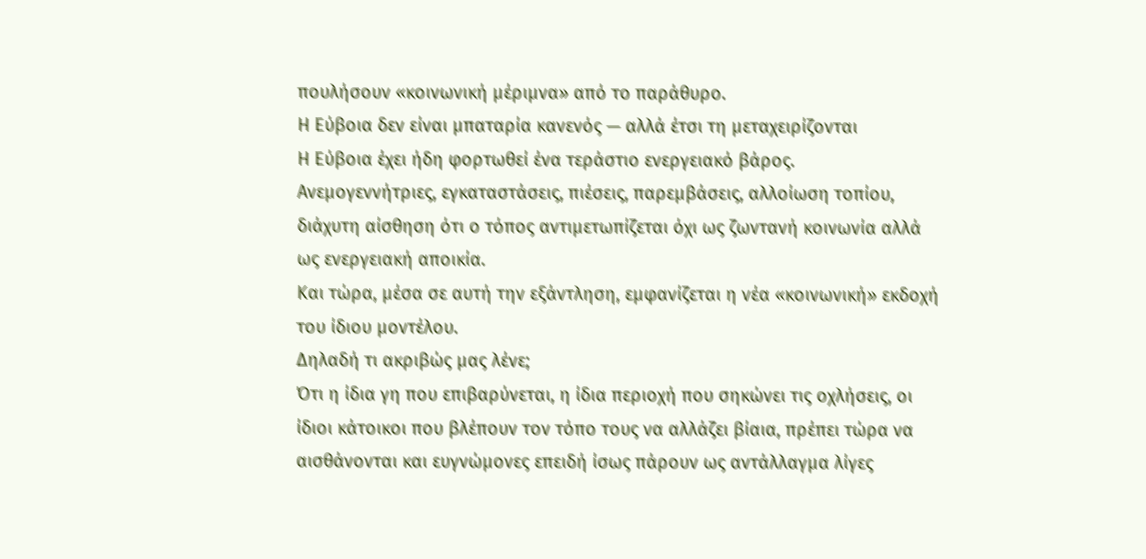πουλήσουν «κοινωνική μέριμνα» από το παράθυρο.
Η Εύβοια δεν είναι μπαταρία κανενός — αλλά έτσι τη μεταχειρίζονται
Η Εύβοια έχει ήδη φορτωθεί ένα τεράστιο ενεργειακό βάρος.
Ανεμογεννήτριες, εγκαταστάσεις, πιέσεις, παρεμβάσεις, αλλοίωση τοπίου, διάχυτη αίσθηση ότι ο τόπος αντιμετωπίζεται όχι ως ζωντανή κοινωνία αλλά ως ενεργειακή αποικία.
Και τώρα, μέσα σε αυτή την εξάντληση, εμφανίζεται η νέα «κοινωνική» εκδοχή του ίδιου μοντέλου.
Δηλαδή τι ακριβώς μας λένε;
Ότι η ίδια γη που επιβαρύνεται, η ίδια περιοχή που σηκώνει τις οχλήσεις, οι ίδιοι κάτοικοι που βλέπουν τον τόπο τους να αλλάζει βίαια, πρέπει τώρα να αισθάνονται και ευγνώμονες επειδή ίσως πάρουν ως αντάλλαγμα λίγες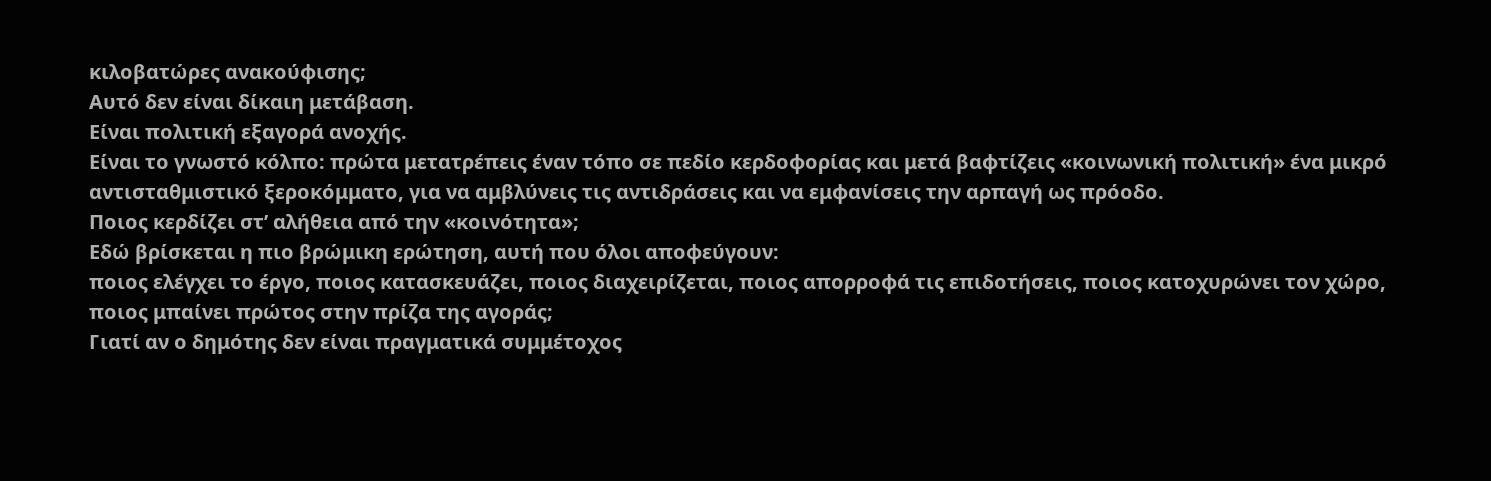κιλοβατώρες ανακούφισης;
Αυτό δεν είναι δίκαιη μετάβαση.
Είναι πολιτική εξαγορά ανοχής.
Είναι το γνωστό κόλπο: πρώτα μετατρέπεις έναν τόπο σε πεδίο κερδοφορίας και μετά βαφτίζεις «κοινωνική πολιτική» ένα μικρό αντισταθμιστικό ξεροκόμματο, για να αμβλύνεις τις αντιδράσεις και να εμφανίσεις την αρπαγή ως πρόοδο.
Ποιος κερδίζει στ’ αλήθεια από την «κοινότητα»;
Εδώ βρίσκεται η πιο βρώμικη ερώτηση, αυτή που όλοι αποφεύγουν:
ποιος ελέγχει το έργο, ποιος κατασκευάζει, ποιος διαχειρίζεται, ποιος απορροφά τις επιδοτήσεις, ποιος κατοχυρώνει τον χώρο, ποιος μπαίνει πρώτος στην πρίζα της αγοράς;
Γιατί αν ο δημότης δεν είναι πραγματικά συμμέτοχος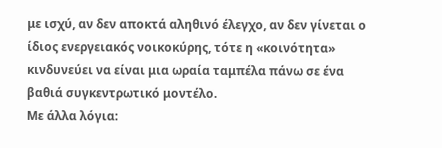με ισχύ, αν δεν αποκτά αληθινό έλεγχο, αν δεν γίνεται ο ίδιος ενεργειακός νοικοκύρης, τότε η «κοινότητα» κινδυνεύει να είναι μια ωραία ταμπέλα πάνω σε ένα βαθιά συγκεντρωτικό μοντέλο.
Με άλλα λόγια: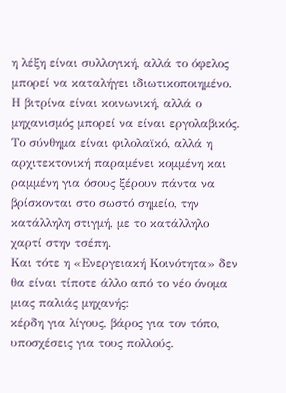η λέξη είναι συλλογική, αλλά το όφελος μπορεί να καταλήγει ιδιωτικοποιημένο.
Η βιτρίνα είναι κοινωνική, αλλά ο μηχανισμός μπορεί να είναι εργολαβικός.
Το σύνθημα είναι φιλολαϊκό, αλλά η αρχιτεκτονική παραμένει κομμένη και ραμμένη για όσους ξέρουν πάντα να βρίσκονται στο σωστό σημείο, την κατάλληλη στιγμή, με το κατάλληλο χαρτί στην τσέπη.
Και τότε η «Ενεργειακή Κοινότητα» δεν θα είναι τίποτε άλλο από το νέο όνομα μιας παλιάς μηχανής:
κέρδη για λίγους, βάρος για τον τόπο, υποσχέσεις για τους πολλούς.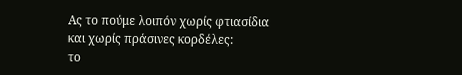Ας το πούμε λοιπόν χωρίς φτιασίδια και χωρίς πράσινες κορδέλες:
το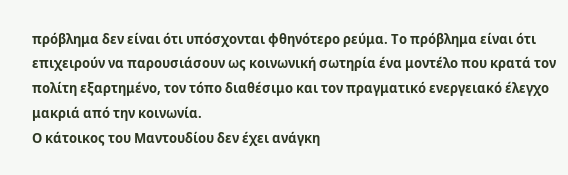πρόβλημα δεν είναι ότι υπόσχονται φθηνότερο ρεύμα. Το πρόβλημα είναι ότι επιχειρούν να παρουσιάσουν ως κοινωνική σωτηρία ένα μοντέλο που κρατά τον πολίτη εξαρτημένο, τον τόπο διαθέσιμο και τον πραγματικό ενεργειακό έλεγχο μακριά από την κοινωνία.
Ο κάτοικος του Μαντουδίου δεν έχει ανάγκη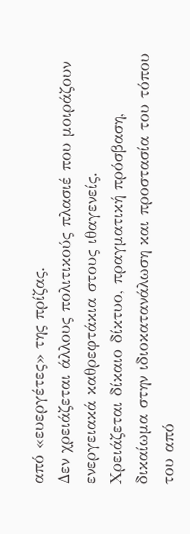από «ευεργέτες» της πρίζας.
Δεν χρειάζεται άλλους πολιτικούς πλασιέ που μοιράζουν ενεργειακά καθρεφτάκια στους ιθαγενείς.
Χρειάζεται δίκαιο δίκτυο, πραγματική πρόσβαση, δικαίωμα στην ιδιοκατανάλωση και προστασία του τόπου του από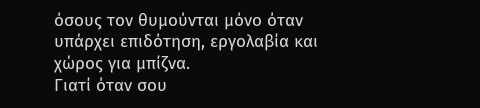όσους τον θυμούνται μόνο όταν υπάρχει επιδότηση, εργολαβία και χώρος για μπίζνα.
Γιατί όταν σου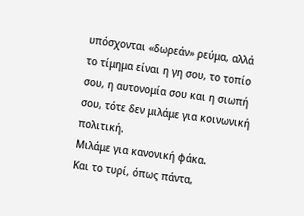υπόσχονται «δωρεάν» ρεύμα, αλλά το τίμημα είναι η γη σου, το τοπίο σου, η αυτονομία σου και η σιωπή σου, τότε δεν μιλάμε για κοινωνική πολιτική.
Μιλάμε για κανονική φάκα.
Και το τυρί, όπως πάντα,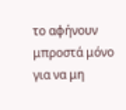το αφήνουν μπροστά μόνο για να μη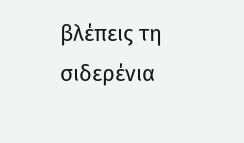βλέπεις τη σιδερένια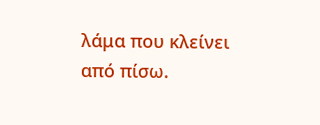λάμα που κλείνει από πίσω.